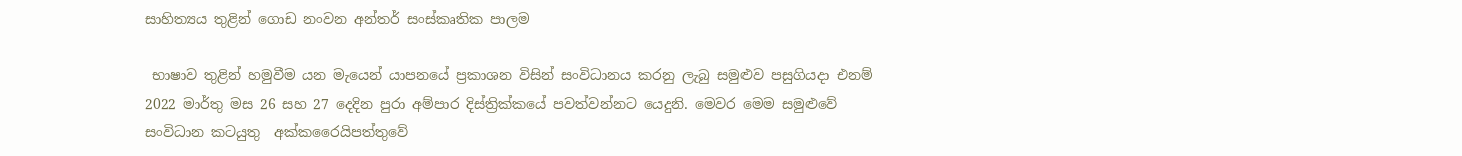සාහිත්‍යය තුළින් ගොඩ නංවන අන්තර් සංස්කෘතික පාලම

 භාෂාව තුළින් හමුවීම යන මැයෙන් යාපනයේ ප්‍රකාශන විසින් සංවිධානය කරනු ලැබු සමුළුව පසුගියදා එනම් 2022 මාර්තු මස 26 සහ 27 දෙදින පුරා අම්පාර දිස්ත්‍රික්කයේ පවත්වන්නට යෙදුනි. මෙවර මෙම සමුළුවේ සංවිධාන කටයුතු  අක්කරෛයිපත්තුවේ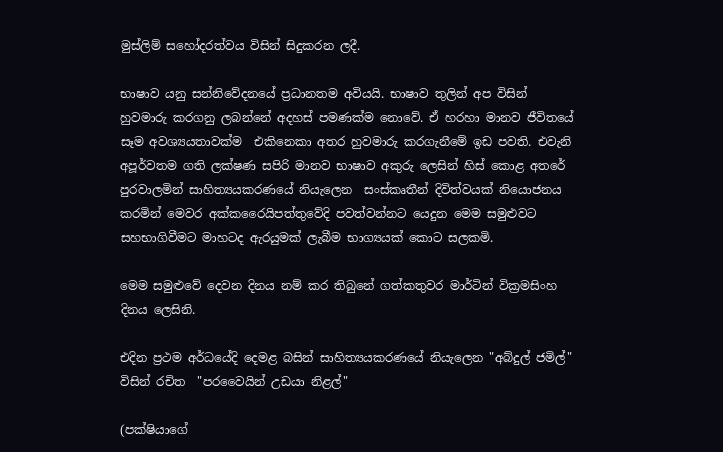මුස්ලිම් සහෝදරත්වය විසින් සිදුකරන ලදී.

භාෂාව යනු සන්නිවේදනයේ ප්‍රධානතම අවියයි. භාෂාව තුලින් අප විසින් හුවමාරු කරගනු ලබන්නේ අදහස් පමණක්ම නොවේ. ඒ හරහා මානව ජීවිතයේ සෑම අවශ්‍යයතාවක්ම  එකිනෙකා අතර හුවමාරු කරගැනීමේ ඉඩ පවති. එවැනි අපූර්වතම ගති ලක්ෂණ සපිරි මානව භාෂාව අකුරු ලෙසින් හිස් කොළ අතරේ පුරවාලමින් සාහිත්‍යයකරණයේ නියැලෙන  සංස්කෘතීන් දිවිත්වයක් නියොජනය කරමින් මෙවර අක්කරෛයිපත්තුවේදි පවත්වන්නට යෙදුන මෙම සමුළුවට සහභාගිවීමට මාහටද ඇරයුමක් ලැබීම භාග්‍යයක් කොට සලකමි.

මෙම සමුළුවේ දෙවන දිනය නම් කර තිබුනේ ගත්කතුවර මාර්ටින් වික්‍රමසිංහ දිනය ලෙසිනි.

එදින ප්‍රථම අර්ධයේදි දෙමළ බසින් සාහිත්‍යයකරණයේ නියැලෙන "අබ්දුල් ජමිල්" විසින් රචිත  "පරවෛයින් උඩයා නිළල්"

(පක්ෂියාගේ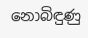නොබිඳුණු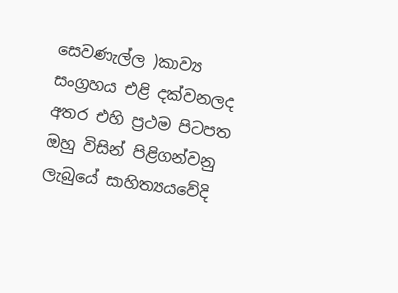සෙවණැල්ල )කාව්‍ය සංග්‍රහය එළි දක්වනලද අතර එහි ප්‍රථම පිටපත ඔහු විසින් පිළිගන්වනු ලැබුයේ සාහිත්‍යයවේදි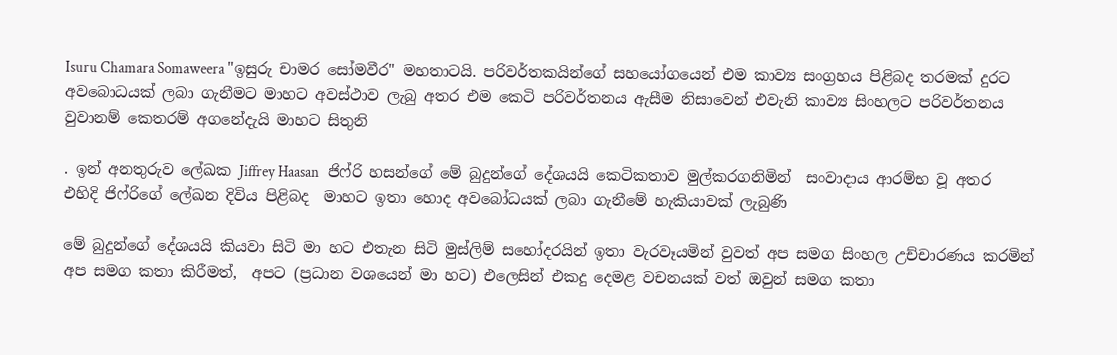Isuru Chamara Somaweera "ඉසුරු චාමර සෝමවීර" මහතාටයි. පරිවර්තකයින්ගේ සහයෝගයෙන් එම කාව්‍ය සංග්‍රහය පිළිබද තරමක් දුරට අවබොධයක් ලබා ගැනීමට මාහට අවස්ථාව ලැබු අතර එම කෙටි පරිවර්තනය ඇසීම නිසාවෙන් එවැනි කාව්‍ය සිංහලට පරිවර්තනය වුවානම් කෙතරම් අගනේදැයි මාහට සිතුනි

. ඉන් අනතුරුව ලේඛක Jiffrey Haasan   ජිෆ්රි හසන්ගේ මේ බුදුන්ගේ දේශයයි කෙටිකතාව මුල්කරගනිමින්  සංවාදාය ආරම්භ වූ අතර එහිදි ජිෆ්රිගේ ලේඛන දිවිය පිළිබද  මාහට ඉතා හොද අවබෝධයක් ලබා ගැනීමේ හැකියාවක් ලැබුණි

මේ බුදුන්ගේ දේශයයි කියවා සිටි මා හට එතැන සිටි මුස්ලිම් සහෝදරයින් ඉතා වැරවෑයමින් වුවත් අප සමග සිංහල උච්චාරණය කරමින් අප සමග කතා කිරීමත්,  අපට (ප්‍රධාන වශයෙන් මා හට) එලෙසින් එකදු දෙමළ වචනයක් වත් ඔවුන් සමග කතා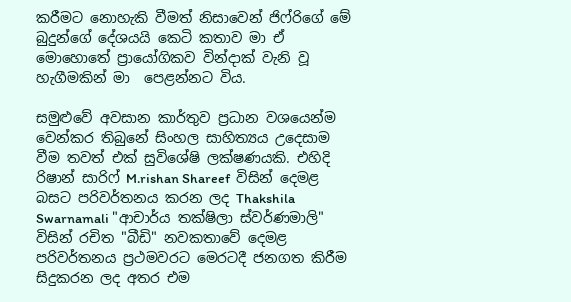කරීමට නොහැකි වීමත් නිසාවෙන් ජිෆ්රිගේ මේ බුදුන්ගේ දේශයයි කෙටි කතාව මා ඒ මොහොතේ ප්‍රායෝගිකව වින්දාක් වැනි වූ හැගීමකින් මා  පෙළන්නට විය.

සමුළුවේ අවසාන කාර්තුව ප්‍රධාන වශයෙන්ම වෙන්කර තිබුනේ සිංහල සාහිත්‍යය උදෙසාම වීම තවත් එක් සුවිශේෂි ලක්ෂණයකි. එහිදි රිෂාන් සාරිෆ් M.rishan Shareef  විසින් දෙමළ බසට පරිවර්තනය කරන ලද Thakshila Swarnamali "ආචාර්ය තක්ෂිලා ස්වර්ණමාලි" විසින් රචිත "බීඩි" නවකතාවේ දෙමළ පරිවර්තනය ප්‍රථමවරට මෙරටදී ජනගත කිරීම සිදුකරන ලද අතර එම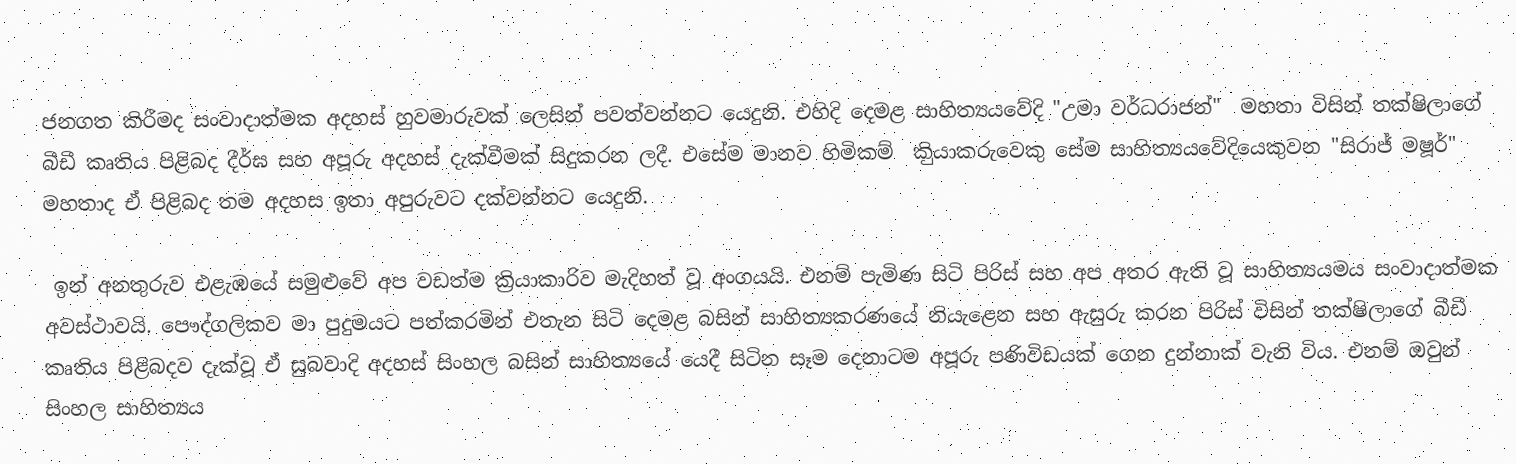ජනගත කිරීමද සංවාදාත්මක අදහස් හුවමාරුවක් ලෙසින් පවත්වන්නට යෙදුනි. එහිදි දෙමළ සාහිත්‍යයවේදි "උමා වර්ධරාජන්"  මහතා විසින් තක්ෂිලාගේ බීඩී කෘතිය පිළිබද දීර්ඝ සහ අපූරු අදහස් දැක්වීමක් සිදුකරන ලදී. එසේම මානව හිමිකම්  කිුයාකරුවෙකු සේම සාහිත්‍යයවේදියෙකුවන "සිරාජ් මෂූර්" මහතාද ඒ පිළිබද තම අදහස ඉතා අපුරුවට දක්වන්නට යෙදුනි.

 ඉන් අනතුරුව එළැඹයේ සමුළුවේ අප වඩත්ම ක්‍රියාකාරිව මැදිහත් වූ අංගයයි. එනම් පැමිණ සිටි පිරිස් සහ අප අතර ඇති වූ සාහිත්‍යයමය සංවාදාත්මක අවස්ථාවයි. පෞද්ගලිකව මා පුදුමයට පත්කරමින් එතැන සිටි දෙමළ බසින් සාහිත්‍යකරණයේ නියැළෙන සහ ඇසුරු කරන පිරිස් විසින් තක්ෂිලාගේ බීඩී කෘතිය පිළිබදව දැක්වූ ඒ සුබවාදි අදහස් සිංහල බසින් සාහිත්‍යයේ යෙදී සිටින සෑම දෙනාටම අපූරු පණිවිඩයක් ගෙන දුන්නාක් වැනි විය. එනම් ඔවුන් සිංහල සාහිත්‍යය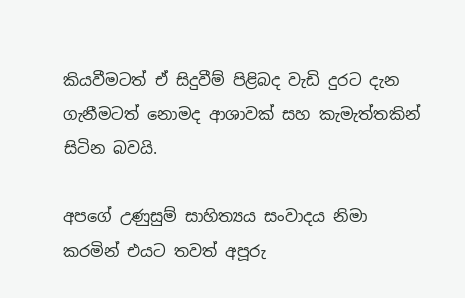කියවීමටත් ඒ සිදුවීම් පිළිබද වැඩි දුරට දැන ගැනීමටත් නොමද ආශාවක් සහ කැමැත්තකින් සිටින බවයි.

අපගේ උණුසුම් සාහිත්‍යය සංවාදය නිමා කරමින් එයට තවත් අපූරු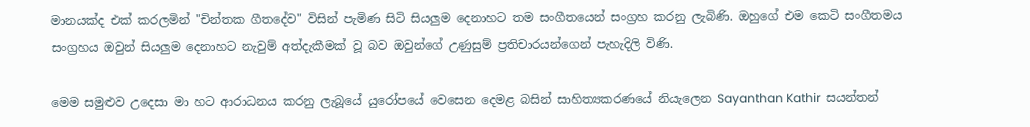මානයක්ද එක් කරලමින් "චින්තක ගීතදේව" විසින් පැමිණ සිටි සියලුම දෙනාහට තම සංගීතයෙන් සංග්‍රහ කරනු ලැබිණි. ඔහුගේ එම කෙටි සංගීතමය සංග්‍රහය ඔවුන් සියලුම දෙනාහට නැවුම් අත්දැකීමක් වූ බව ඔවුන්ගේ උණුසුම් ප්‍රතිචාරයන්ගෙන් පැහැදිලි විණි.

මෙම සමුළුව උදෙසා මා හට ආරාධනය කරනු ලැබූයේ යුරෝපයේ වෙසෙන දෙමළ බසින් සාහිත්‍යකරණයේ නියැලෙන Sayanthan Kathir  සයන්තන්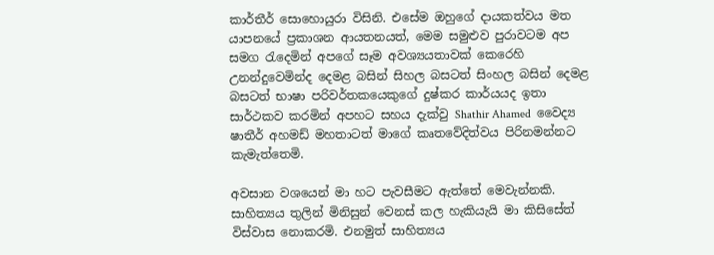කාර්තීර් සොහොයුරා විසිනි. එසේම ඔහුගේ දායකත්වය මත යාපනයේ ප්‍රකාශන ආයතනයත්, මෙම සමුළුව පුරාවටම අප සමග රැදෙමින් අපගේ සෑම අවශ්‍යයතාවක් කෙරෙහි උනන්දුවෙමින්ද දෙමළ බසින් සිහල බසටත් සිංහල බසින් දෙමළ බසටත් භාෂා පරිවර්තකයෙකුගේ දුෂ්කර කාර්යයද ඉතා සාර්ථකව කරමින් අපහට සහය දැක්වු Shathir Ahamed  වෛද්‍ය ෂාතීර් අහමඩ් මහතාටත් මාගේ කෘතවේදිත්වය පිරිනමන්නට කැමැත්තෙමි.

අවසාන වශයෙන් මා හට පැවසීමට ඇත්තේ මෙවැන්නකි. සාහිත්‍යය තුලින් මිනිසුන් වෙනස් කල හැකියැයි මා කිසිසේත් විස්වාස නොකරමි. එනමුත් සාහිත්‍යය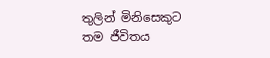තුලින් මිනිසෙකුට තම ජීවිතය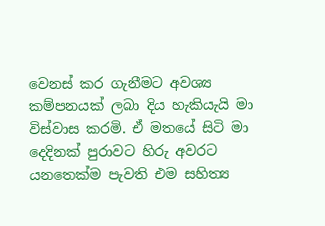වෙනස් කර ගැනීමට අවශ්‍ය කම්පනයක් ලබා දිය හැකියැයි මා විස්වාස කරමි. ඒ මතයේ සිටි මා දෙදිනක් පුරාවට හිරු අවරට යනතෙක්ම පැවති එම සහිත්‍ය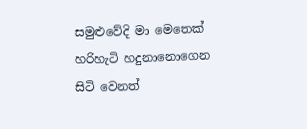සමුළුවේදි මා මෙතෙක් හරිහැටි හදුනානොගෙන සිටි වෙනත්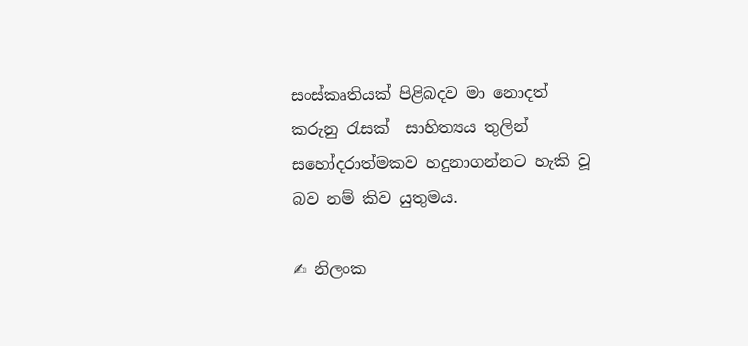සංස්කෘතියක් පිළිබදව මා නොදත් කරුනු රැසක්  සාහිත්‍යය තුලින් සහෝදරාත්මකව හදුනාගන්නට හැකි වූ බව නම් කිව යුතුමය.

✍ නිලංක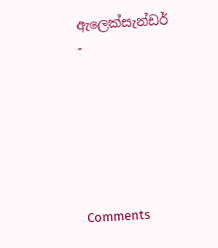ඇලෙක්සැන්ඩර් -






Comments